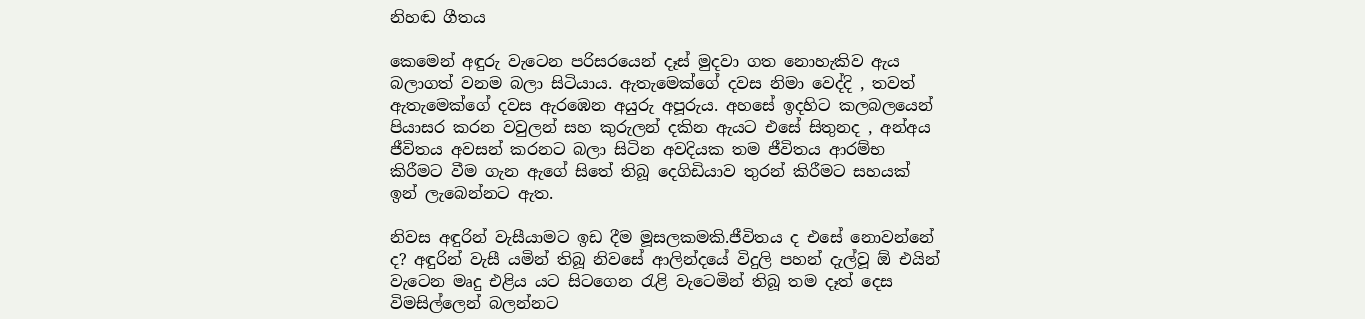නිහඬ ගීතය

කෙමෙන් අඳුරු වැටෙන පරිසරයෙන් දෑස් මුදවා ගත නොහැකිව ඇය බලාගත් වනම බලා සිටියාය. ඇතැමෙක්ගේ දවස නිමා වෙද්දි , තවත් ඇතැමෙක්ගේ දවස ඇරඹෙන අයුරු අපූරුය. අහසේ ඉදහිට කලබලයෙන් පියාසර කරන වවුලන් සහ කුරුලන් දකින ඇයට එසේ සිතුනද , අන්අය ජීවිතය අවසන් කරනට බලා සිටින අවදියක තම ජීවිතය ආරම්භ කිරීමට වීම ගැන ඇගේ සිතේ තිබූ දෙගිඩියාව තුරන් කිරීමට සහයක් ඉන් ලැබෙන්නට ඇත.

නිවස අඳුරින් වැසීයාමට ඉඩ දීම මූසලකමකි.ජීවිතය ද එසේ නොවන්නේ ද? අඳුරින් වැසී යමින් තිබූ නිවසේ ආලින්දයේ විදුලි පහන් දැල්වූ ඕ එයින් වැටෙන මෘදු එළිය යට සිටගෙන රැළි වැටෙමින් තිබූ තම දෑත් දෙස විමසිල්ලෙන් බලන්නට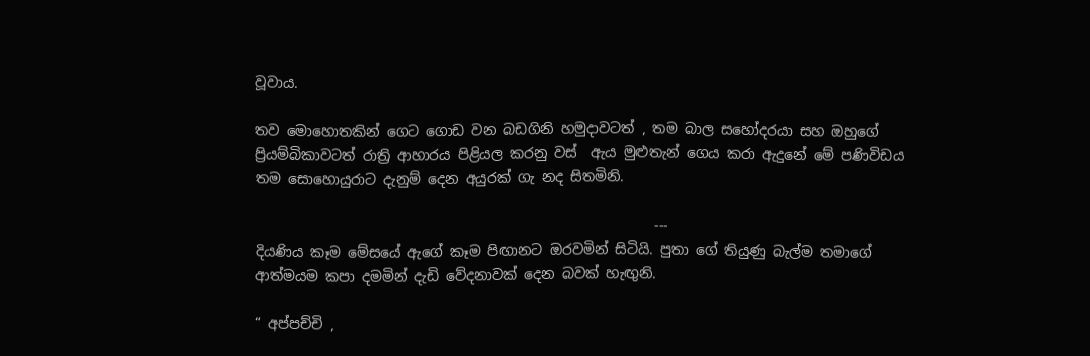වූවාය.

තව මොහොතකින් ගෙට ගොඩ වන බඩගිනි හමුදාවටත් , තම බාල සහෝදරයා සහ ඔහුගේ ප්‍රියම්බිකාවටත් රාත්‍රි ආහාරය පිළියල කරනු වස්  ඇය මුළුතැන් ගෙය කරා ඇදුනේ මේ පණිවිඩය තම සොහොයුරාට දැනුම් දෙන අයුරක් ගැ නද සිතමිනි.

                                                         ---
දියණිය කෑම මේසයේ ඇගේ කෑම පිඟානට ඔරවමින් සිටියි. පුතා ගේ තියුණු බැල්ම තමාගේ ආත්මයම කපා දමමින් දැඩි වේදනාවක් දෙන බවක් හැඟුනි.

“ අප්පච්චි ,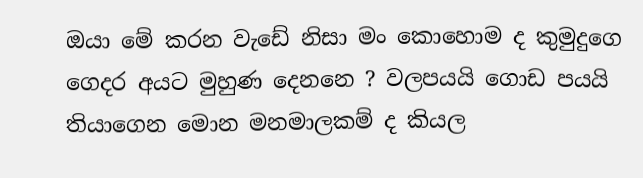ඔයා මේ කරන වැඩේ නිසා මං කොහොම ද කුමුදුගෙ ගෙදර අයට මුහුණ දෙනනෙ ? වලපයයි ගොඩ පයයි තියාගෙන මොන මනමාලකම් ද කියල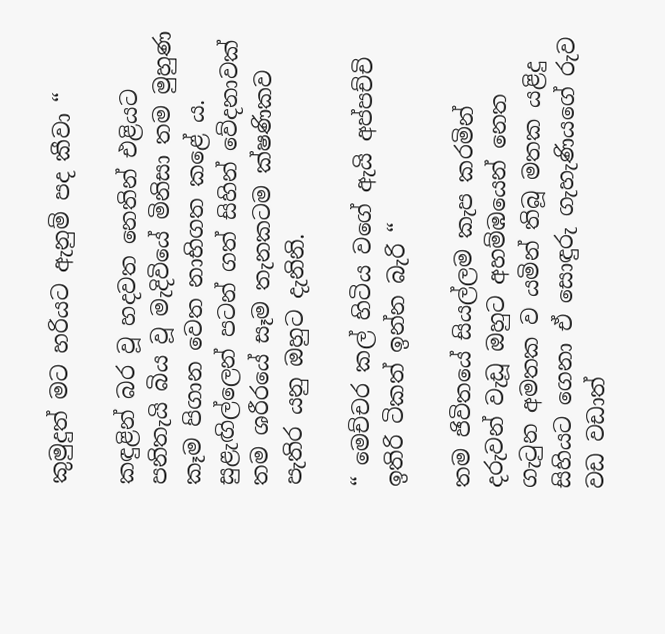කුමුදුත් මට හරියට ඇනුම් පද කීවා “

කඳුළින් බර වූ හදවත නෙතින් එළියට පනිතැයි බිය වූ මැදිවියේ මිනිසා තම මුහුණ කෑම පිගාන වෙත නාභිගත කළේ ය. සුළැඟිල්ලෙන් පටන් ගත් සිහින් වේදනාවක් තම ශරීරයේ සෑම තැනකටම ක්ෂණිකව පැතිර යනු ඔහුට දැනිනි.

“ මෙච්චර කල් හිටිය වගේ ඇයි අප්පච්චි ඉතිරි ටිකත් ඉන්න බැරි “

තම ජිවිතයේ සියල්ලම කැප කරමින් දරුවන් වැඩූ ඔහුට අහම්ඹයෙන් නෙත ගැටුන අමතක ව යමින් තිබූ මතක යළිදු සිහියට ගෙනා ඒ සොඳුරු ගැහැණියගේ රුව වඩ වඩාත්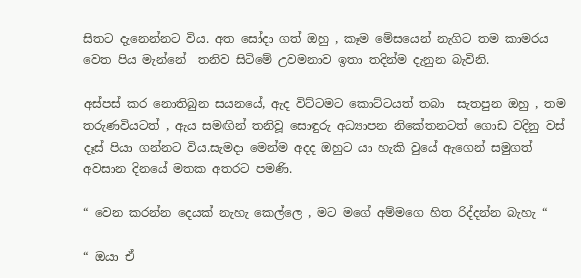සිතට දැනෙන්නට විය. අත සෝදා ගත් ඔහු , කෑම මේසයෙන් නැගිට තම කාමරය වෙත පිය මැන්නේ  තනිව සිටිමේ උවමනාව ඉතා තදින්ම දැනුන බැවිනි.

අස්පස් කර නොතිබුන සයනයේ, ඇද විට්ටමට කොට්ටයත් තබා  සැතපුන ඔහු , තම තරුණවියටත් , ඇය සමඟින් තනිවූ සොඳුරු අධ්‍යාපන නිකේතනටත් ගොඩ වදිනු වස්  දෑස් පියා ගන්නට විය.සැමදා මෙන්ම අදද ඔහුට යා හැකි වුයේ ඇගෙන් සමුගත් අවසාන දිනයේ මතක අතරට පමණි.

“ වෙන කරන්න දෙයක් නැහැ කෙල්ලෙ , මට මගේ අම්මගෙ හිත රිද්දන්න බැහැ “

“ ඔයා ඒ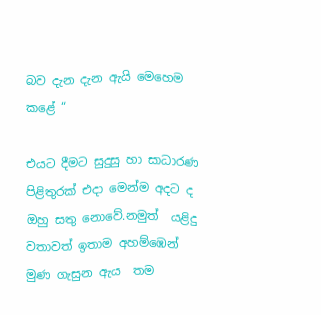බව දැන දැන ඇයි මෙහෙම කළේ “

එයට දීමට සුදුසු හා සාධාරණ පිළිතුරක් එදා මෙන්ම අදට ද ඔහු සතු නොවේ.නමුත්  යළිදු වතාවත් ඉතාම අහම්ඹෙන් මුණ ගැසුන ඇය  තම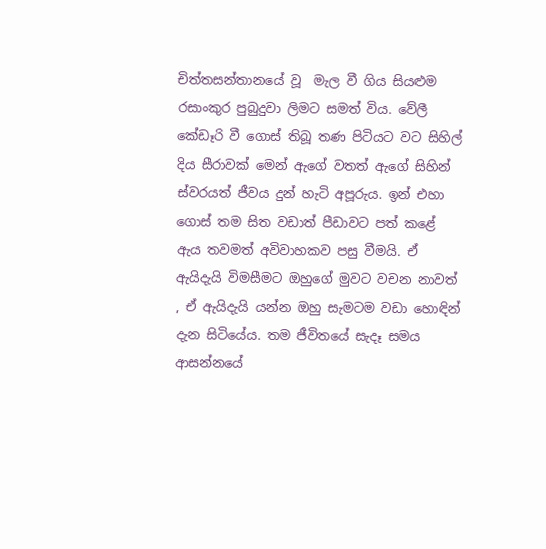චිත්තසන්තානයේ වූ  මැල වී ගිය සියළුම රසාංකුර පුබුදුවා ලිමට සමත් විය. වේලී කේඩෑරි වී ගොස් තිබූ තණ පිටියට වට සිහිල් දිය සීරාවක් මෙන් ඇගේ වතත් ඇගේ සිහින් ස්වරයත් ජීවය දුන් හැටි අපූරුය. ඉන් එහා ගොස් තම සිත වඩාත් පීඩාවට පත් කළේ  ඇය තවමත් අවිවාහකව පසු වීමයි. ඒ ඇයිදැයි විමසීමට ඔහුගේ මුවට වචන නාවත් , ඒ ඇයිදැයි යන්න ඔහු සැමටම වඩා හොඳින් දැන සිටියේය. තම ජීවිතයේ සැදෑ සමය ආසන්නයේ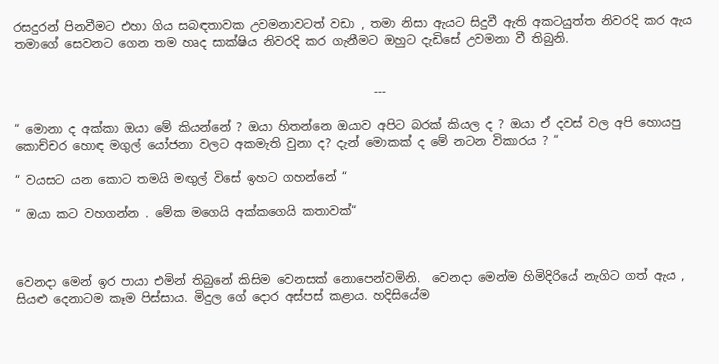රසදුරන් පිනවීමට එහා ගිය සබඳතාවක උවමනාවටත් වඩා , තමා නිසා ඇයට සිදුවී ඇති අකටයුත්ත නිවරදි කර ඇය තමාගේ සෙවනට ගෙන තම හෘද සාක්ෂිය නිවරදි කර ගැනීමට ඔහුට දැඩිසේ උවමනා වී තිබුනි.


                                                            ---

“ මොනා ද අක්කා ඔයා මේ කියන්නේ ? ඔයා හිතන්නෙ ඔයාව අපිට බරක් කියල ද ? ඔයා ඒ දවස් වල අපි හොයපු කොච්චර හොඳ මගුල් යෝජනා වලට අකමැති වුනා ද? දැන් මොකක් ද මේ නටන විකාරය ? “

“ වයසට යන කොට තමයි මඟුල් විසේ ඉහට ගහන්නේ “

“ ඔයා කට වහගන්න . මේක මගෙයි අක්කගෙයි කතාවක්“



වෙනදා මෙන් ඉර පායා එමින් තිබුනේ කිසිම වෙනසක් නොපෙන්වමිනි.  වෙනදා මෙන්ම හිමිදිරියේ නැගිට ගත් ඇය , සියළු දෙනාටම කෑම පිස්සාය. මිදුල ගේ දොර අස්පස් කළාය. හදිසියේම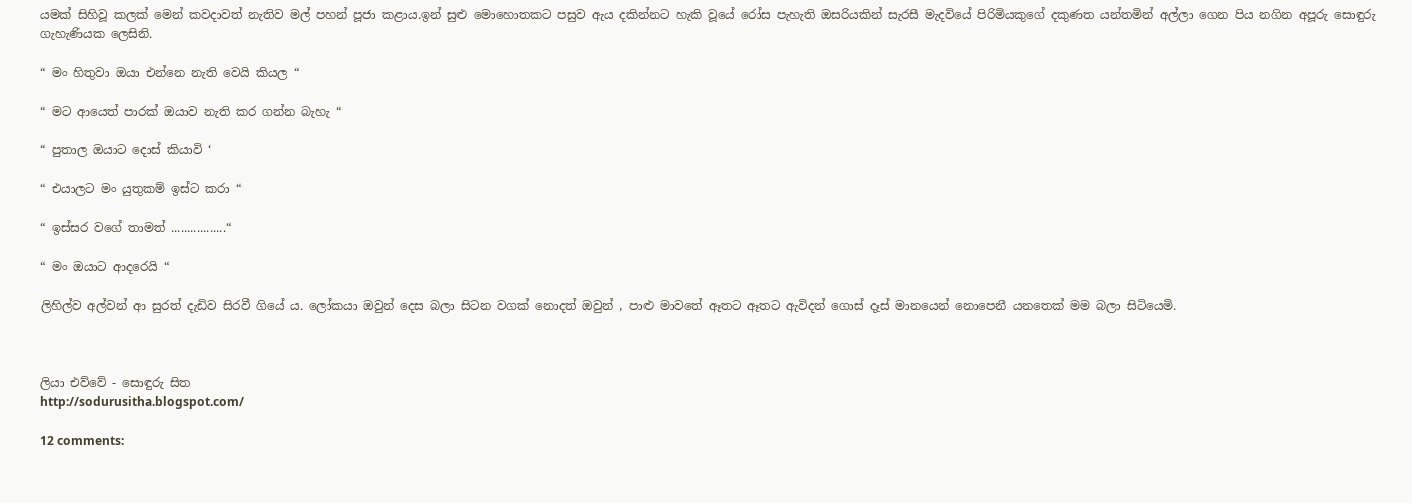යමක් සිහිවූ කලක් මෙන් කවදාවත් නැතිව මල් පහන් පූජා කළාය.ඉන් සුළු මොහොතකට පසුව ඇය දකින්නට හැකි වූයේ රෝස පැහැති ඔසරියකින් සැරසී මැදවියේ පිරිමියකුගේ දකුණත යන්තමින් අල්ලා ගෙන පිය නගින අපූරු සොඳුරු ගැහැණියක ලෙසිනි.

“ මං හිතුවා ඔයා එන්නෙ නැති වෙයි කියල “

“ මට ආයෙත් පාරක් ඔයාව නැති කර ගන්න බැහැ “

“ පුතාල ඔයාට දොස් කියාවි ‘

“ එයාලට මං යුතුකම් ඉස්ට කරා “

“ ඉස්සර වගේ තාමත් .................“

“ මං ඔයාට ආදරෙයි “

ලිහිල්ව අල්වන් ආ සුරත් දැඩිව සිරවී ගියේ ය. ලෝකයා ඔවුන් දෙස බලා සිටන වගක් නොදත් ඔවුන් , පාළු මාවතේ ඈතට ඈතට ඇවිදන් ගොස් දෑස් මානයෙන් නොපෙනී යනතෙක් මම බලා සිටියෙමි.



ලියා එව්වේ - සොඳුරු සිත
http://sodurusitha.blogspot.com/

12 comments: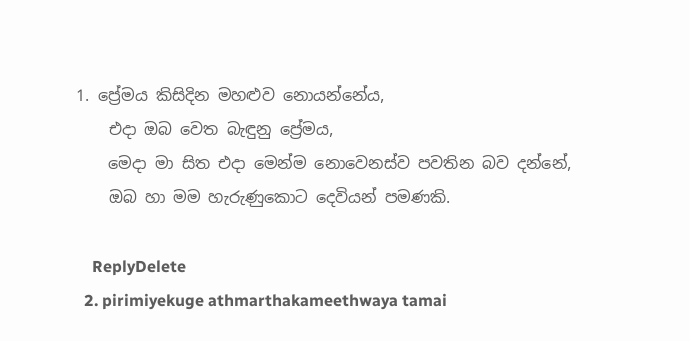1. ප්‍රේමය කිසිදින මහළුව නොයන්නේය,
    එදා ඔබ වෙත බැඳුනු ප්‍රේමය,
    මෙදා මා සිත එදා මෙන්ම නොවෙනස්ව පවතින බව දන්නේ,
    ඔබ හා මම හැරුණුකොට දෙවියන් පමණකි.

    ReplyDelete
  2. pirimiyekuge athmarthakameethwaya tamai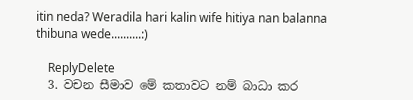itin neda? Weradila hari kalin wife hitiya nan balanna thibuna wede..........:)

    ReplyDelete
  3. වචන සීමාව මේ කතාවට නම් බාධා කර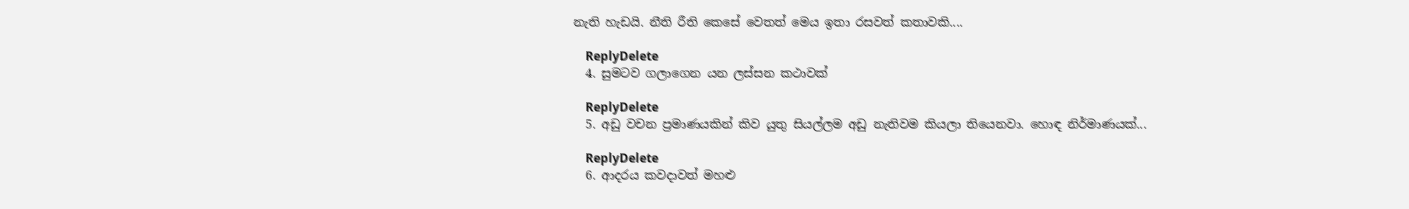නැති හැඩයි. නීති රීති කෙසේ වෙතත් මෙය ඉතා රසවත් කතාවකි....

    ReplyDelete
  4. සුමටව ගලාගෙන යන ලස්සන කථාවක්

    ReplyDelete
  5. අඩු වචන ප්‍රමාණයකින් කිව යුතු සියල්ලම අඩු නැතිවම කියලා තියෙනවා. හොඳ නිර්මාණයක්...

    ReplyDelete
  6. ආදරය කවදාවත් මහළු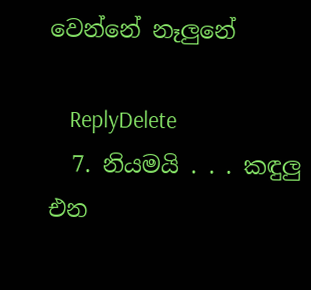වෙන්නේ නෑලුනේ

    ReplyDelete
  7. නියමයි . . . කඳුලු එන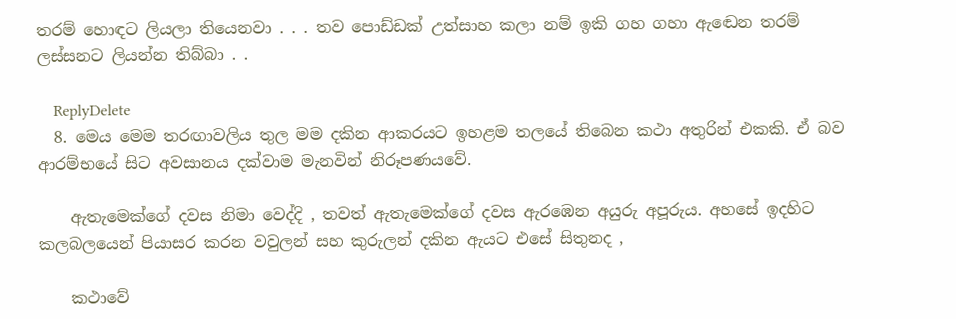තරම් හොඳට ලියලා තියෙනවා . . . තව පොඩ්ඩක් උත්සාහ කලා නම් ඉකි ගහ ගහා ඇඬෙන තරම් ලස්සනට ලියන්න තිබ්බා . .

    ReplyDelete
  8. මෙය මෙම තරඟාවලිය තුල මම දකින ආකරයට ඉහළම තලයේ තිබෙන කථා අතුරින් එකකි. ඒ බව ආරම්භයේ සිට අවසානය දක්වාම මැනවින් නිරූපණයවේ.

    ඇතැමෙක්ගේ දවස නිමා වෙද්දි , තවත් ඇතැමෙක්ගේ දවස ඇරඹෙන අයුරු අපූරුය. අහසේ ඉදහිට කලබලයෙන් පියාසර කරන වවුලන් සහ කුරුලන් දකින ඇයට එසේ සිතුනද ,

    කථාවේ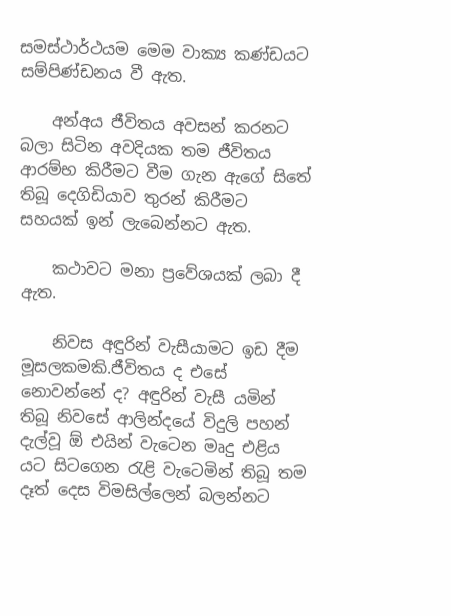සමස්ථාර්ථයම මෙම වාක්‍ය කණ්ඩයට සම්පිණ්ඩනය වී ඇත.

    අන්අය ජීවිතය අවසන් කරනට බලා සිටින අවදියක තම ජීවිතය ආරම්භ කිරීමට වීම ගැන ඇගේ සිතේ තිබූ දෙගිඩියාව තුරන් කිරීමට සහයක් ඉන් ලැබෙන්නට ඇත.

    කථාවට මනා ප්‍රවේශයක් ලබා දී ඇත.

    නිවස අඳුරින් වැසීයාමට ඉඩ දීම මූසලකමකි.ජීවිතය ද එසේ නොවන්නේ ද? අඳුරින් වැසී යමින් තිබූ නිවසේ ආලින්දයේ විදුලි පහන් දැල්වූ ඕ එයින් වැටෙන මෘදු එළිය යට සිටගෙන රැළි වැටෙමින් තිබූ තම දෑත් දෙස විමසිල්ලෙන් බලන්නට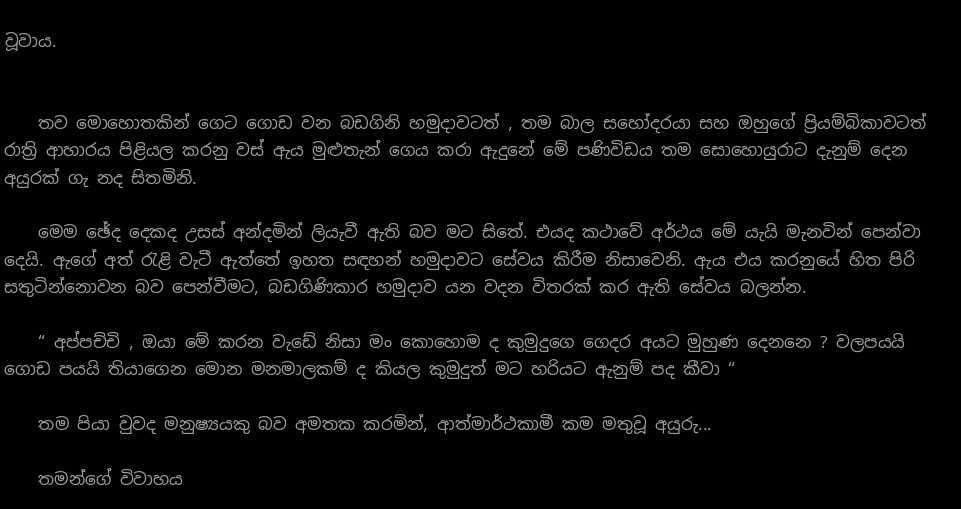වූවාය.


    තව මොහොතකින් ගෙට ගොඩ වන බඩගිනි හමුදාවටත් , තම බාල සහෝදරයා සහ ඔහුගේ ප්‍රියම්බිකාවටත් රාත්‍රි ආහාරය පිළියල කරනු වස් ඇය මුළුතැන් ගෙය කරා ඇදුනේ මේ පණිවිඩය තම සොහොයුරාට දැනුම් දෙන අයුරක් ගැ නද සිතමිනි.

    මෙම ඡේද දෙකද උසස් අන්දමින් ලියැවී ඇති බව මට සිතේ. එයද කථාවේ අර්ථය මේ යැයි මැනවින් පෙන්වා දෙයි. ඇගේ අත් රැළි වැටී ඇත්තේ ඉහත සඳහන් හමුදාවට සේවය කිරීම නිසාවෙනි. ඇය එය කරනුයේ හිත පිරි සතුටින්නොවන බව පෙන්වීමට, බඩගිණිකාර හමුදාව යන වදන විතරක් කර ඇති සේවය බලන්න.

    “ අප්පච්චි , ඔයා මේ කරන වැඩේ නිසා මං කොහොම ද කුමුදුගෙ ගෙදර අයට මුහුණ දෙනනෙ ? වලපයයි ගොඩ පයයි තියාගෙන මොන මනමාලකම් ද කියල කුමුදුත් මට හරියට ඇනුම් පද කීවා “

    තම පියා වුවද මනුෂ්‍යයකු බව අමතක කරමින්, ආත්මාර්ථකාමී කම මතුවූ අයුරු...

    තමන්ගේ විවාහය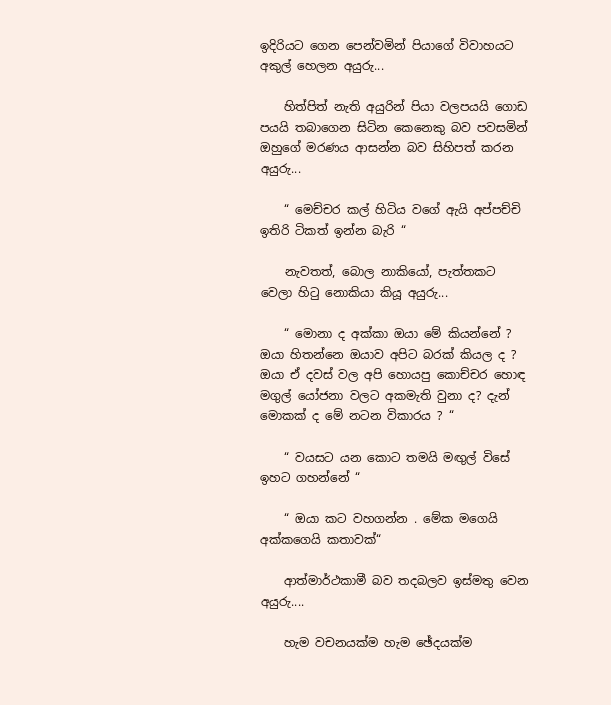ඉදිරියට ගෙන පෙන්වමින් පියාගේ විවාහයට අකුල් හෙලන අයුරු...

    හිත්පිත් නැති අයුරින් පියා වලපයයි ගොඩ පයයි තබාගෙන සිටින කෙනෙකු බව පවසමින් ඔහුගේ මරණය ආසන්න බව සිහිපත් කරන අයුරු...

    “ මෙච්චර කල් හිටිය වගේ ඇයි අප්පච්චි ඉතිරි ටිකත් ඉන්න බැරි “

    නැවතත්, බොල නාකියෝ, පැත්තකට වෙලා හිටු නොකියා කියූ අයුරු...

    “ මොනා ද අක්කා ඔයා මේ කියන්නේ ? ඔයා හිතන්නෙ ඔයාව අපිට බරක් කියල ද ? ඔයා ඒ දවස් වල අපි හොයපු කොච්චර හොඳ මගුල් යෝජනා වලට අකමැති වුනා ද? දැන් මොකක් ද මේ නටන විකාරය ? “

    “ වයසට යන කොට තමයි මඟුල් විසේ ඉහට ගහන්නේ “

    “ ඔයා කට වහගන්න . මේක මගෙයි අක්කගෙයි කතාවක්“

    ආත්මාර්ථකාමී බව තදබලව ඉස්මතු වෙන අයුරු....

    හැම වචනයක්ම හැම ඡේදයක්ම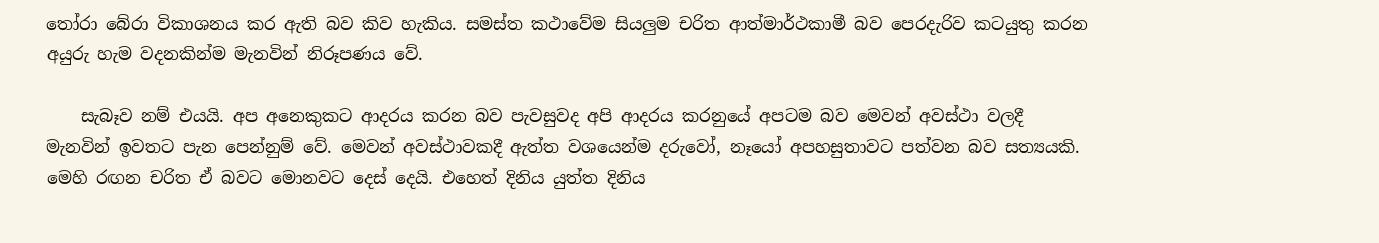තෝරා බේරා විකාශනය කර ඇති බව කිව හැකිය. සමස්ත කථාවේම සියලුම චරිත ආත්මාර්ථකාමී බව පෙරදැරිව කටයුතු කරන අයුරු හැම වදනකින්ම මැනවින් නිරූපණය වේ.

    සැබෑව නම් එයයි. අප අනෙකුකට ආදරය කරන බව පැවසුවද අපි ආදරය කරනුයේ අපටම බව මෙවන් අවස්ථා වලදී මැනවින් ඉවතට පැන පෙන්නුම් වේ. මෙවන් අවස්ථාවකදී ඇත්ත වශයෙන්ම දරුවෝ, නෑයෝ අපහසුතාවට පත්වන බව සත්‍යයකි. මෙහි රඟන චරිත ඒ බවට මොනවට දෙස් දෙයි. එහෙත් දිනිය යුත්ත දිනිය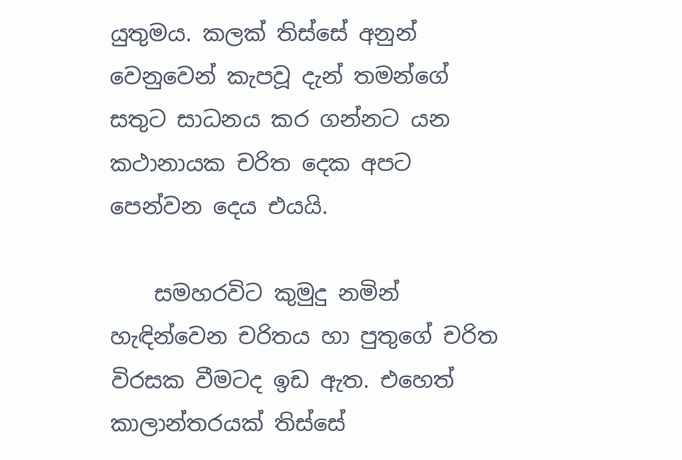යුතුමය. කලක් තිස්සේ අනුන් වෙනුවෙන් කැපවූ දැන් තමන්ගේ සතුට සාධනය කර ගන්නට යන කථානායක චරිත දෙක අපට පෙන්වන දෙය එයයි.

    සමහරවිට කුමුදු නමින් හැඳින්වෙන චරිතය හා පුතුගේ චරිත විරසක වීමටද ඉඩ ඇත. එහෙත් කාලාන්තරයක් තිස්සේ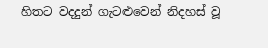හිතට වදදුන් ගැටළුවෙන් නිදහස් වූ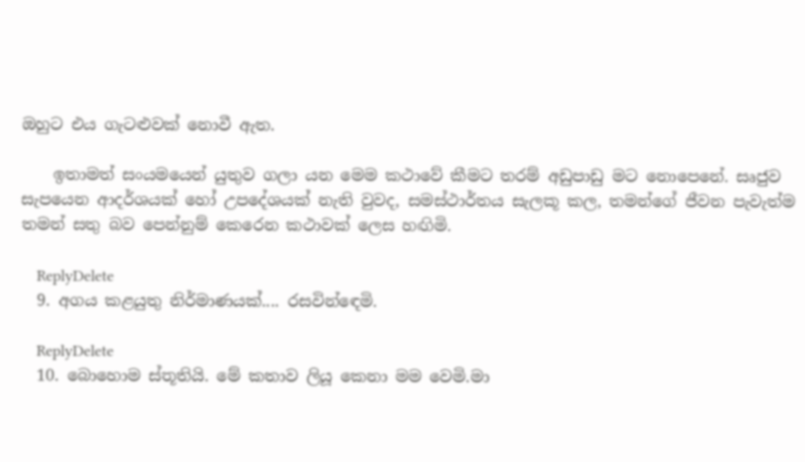ඔහුට එය ගැටළුවක් නොවී ඇත.

    ඉතාමත් සංයමයෙන් යුතුව ගලා යන මෙම කථාවේ කීමට තරම් අඩුපාඩු මට නොපෙනේ. සෘජුව සැපයෙන ආදර්ශයක් හෝ උපදේශයක් නැති වුවද, සමස්ථාර්තය සැලකූ කල, තමන්ගේ ජීවන පැවැත්ම තමන් සතු බව පෙන්නුම් කෙරෙන කථාවක් ලෙස හඟිමි.

    ReplyDelete
  9. අගය කළයුතු නිර්මාණයක්.... රසවින්ඳෙමි.

    ReplyDelete
  10. බොහොම ස්තූතියි. මේ කතාව ලියූ කෙනා මම වෙමි.මා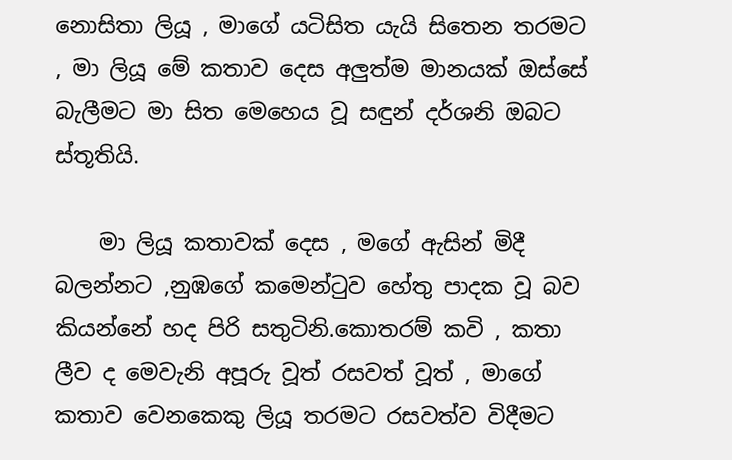නොසිතා ලියූ , මාගේ යටිසිත යැයි සිතෙන තරමට , මා ලියූ මේ කතාව දෙස අලුත්ම මානයක් ඔස්සේ බැලීමට මා සිත මෙහෙය වූ සඳුන් දර්ශනි ඔබට ස්තූතියි.

    මා ලියූ කතාවක් දෙස , මගේ ඇසින් මිදී බලන්නට ,නුඹගේ කමෙන්ටුව හේතු පාදක වූ බව කියන්නේ හද පිරි සතුටිනි.කොතරම් කවි , කතා ලීව ද මෙවැනි අපූරු වූත් රසවත් වූත් , මාගේ කතාව වෙනකෙකු ලියූ තරමට රසවත්ව විදීමට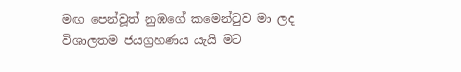මඟ පෙන්වූත් නුඹගේ කමෙන්ටුව මා ලද විශාලතම ජයග්‍රහණය යැයි මට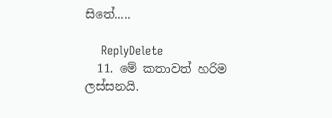සිතේ.....

    ReplyDelete
  11. මේ කතාවත් හරිම ලස්සනයි.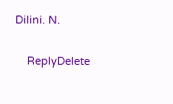Dilini. N.

    ReplyDelete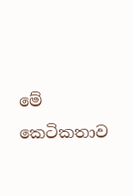මේ කෙටිකතාව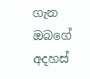ගැන ඔබගේ අදහස්